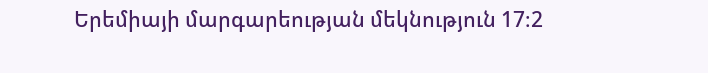Երեմիայի մարգարեության մեկնություն 17։2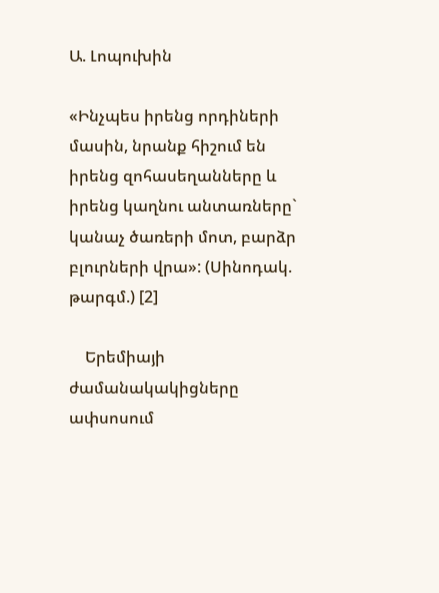Ա. Լոպուխին

«Ինչպես իրենց որդիների մասին, նրանք հիշում են իրենց զոհասեղանները և իրենց կաղնու անտառները` կանաչ ծառերի մոտ, բարձր բլուրների վրա»: (Սինոդակ. թարգմ.) [2]

    Երեմիայի ժամանակակիցները ափսոսում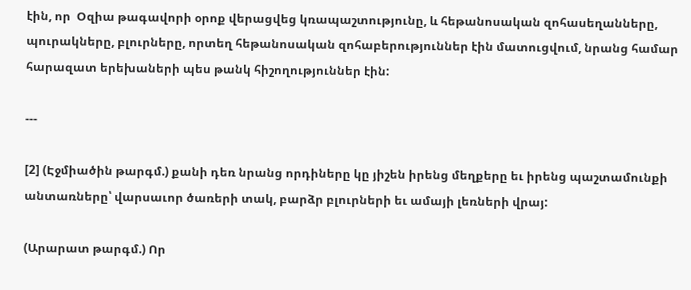էին, որ  Օզիա թագավորի օրոք վերացվեց կռապաշտությունը, և հեթանոսական զոհասեղանները, պուրակները, բլուրները, որտեղ հեթանոսական զոհաբերություններ էին մատուցվում, նրանց համար հարազատ երեխաների պես թանկ հիշողություններ էին:

---

[2] (Էջմիածին թարգմ.) քանի դեռ նրանց որդիները կը յիշեն իրենց մեղքերը եւ իրենց պաշտամունքի անտառները՝ վարսաւոր ծառերի տակ, բարձր բլուրների եւ ամայի լեռների վրայ:

(Արարատ թարգմ.) Որ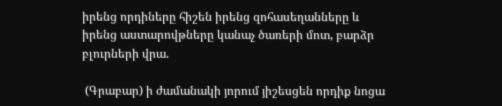իրենց որդիները հիշեն իրենց զոհասեղանները և իրենց աստարովթները կանաչ ծառերի մոտ, բարձր բլուրների վրա.

 (Գրաբար) ի ժամանակի յորում յիշեսցեն որդիք նոցա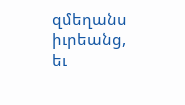զմեղանս իւրեանց, եւ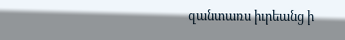զանտառս իւրեանց ի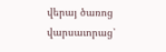վերայ ծառոց վարսաւորաց՝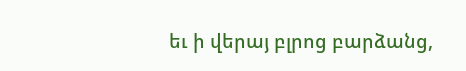եւ ի վերայ բլրոց բարձանց,